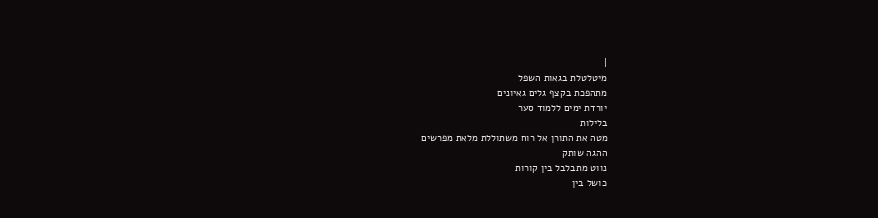|
מיטלטלת בגאות השפל
מתהפכת בקצף גלים גאיונים
יורדת ימים ללמוד סער
בלילות
מטה את התורן אל רוח משתוללת מלאת מפרשים
ההגה שותק
נווט מתבלבל בין קורות
כושל בין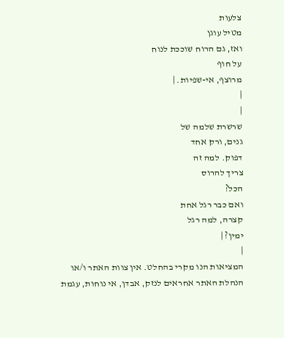צלעות
מטיל עוגן
ואז, גם הרוח שוככת לנוח
על חוף
מרוצף, אי-שפיות. |
|
|
שרשרת שלמה של
גנים, ורק אחד
דפוק. למה זה
צריך להרוס
הכל?
ואם כבר רגל אחת
קצרה, למה רגל
ימין? |
|
המציאות הנו מקרי בהחלט. אין צוות האתר ו/או
הנהלת האתר אחראים לנזק, אבדן, אי נוחות, עגמת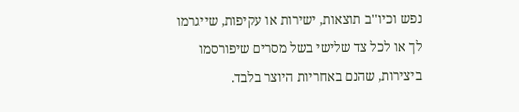נפש וכיו''ב תוצאות, ישירות או עקיפות, שייגרמו
לך או לכל צד שלישי בשל מסרים שיפורסמו
ביצירות, שהנם באחריות היוצר בלבד.